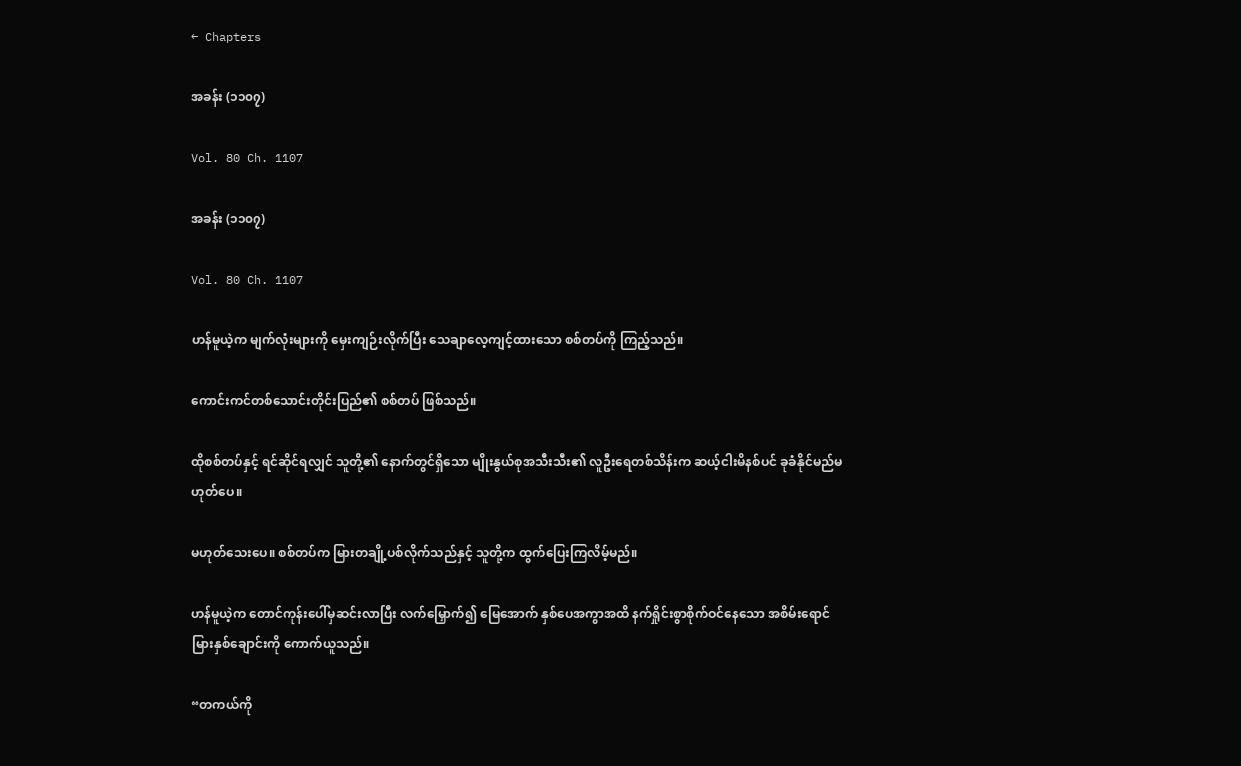← Chapters

အခန်း (၁၁၀၇)

Vol. 80 Ch. 1107

အခန်း (၁၁၀၇)

Vol. 80 Ch. 1107

ဟန်မူယဲ့က မျက်လုံးများကို မှေးကျဉ်းလိုက်ပြီး သေချာလေ့ကျင့်ထားသော စစ်တပ်ကို ကြည့်သည်။

ကောင်းကင်တစ်သောင်းတိုင်းပြည်၏ စစ်တပ် ဖြစ်သည်။

ထိုစစ်တပ်နှင့် ရင်ဆိုင်ရလျှင် သူတို့၏ နောက်တွင်ရှိသော မျိုးနွယ်စုအသီးသီး၏ လူဦးရေတစ်သိန်းက ဆယ့်ငါးမိနစ်ပင် ခုခံနိုင်မည်မဟုတ်ပေ။

မဟုတ်သေး‌ပေ။ စစ်တပ်က မြားတချို့ပစ်လိုက်သည်နှင့် သူတို့က ထွက်ပြေးကြလိမ့်မည်။

ဟန်မူယဲ့က တောင်ကုန်းပေါ်မှဆင်းလာပြီး လက်မြှောက်၍ မြေအောက် နှစ်ပေအကွာအထိ နက်ရှိုင်းစွာစိုက်ဝင်နေသော အစိမ်းရောင်မြားနှစ်ချောင်းကို ကောက်ယူသည်။

“တကယ်ကို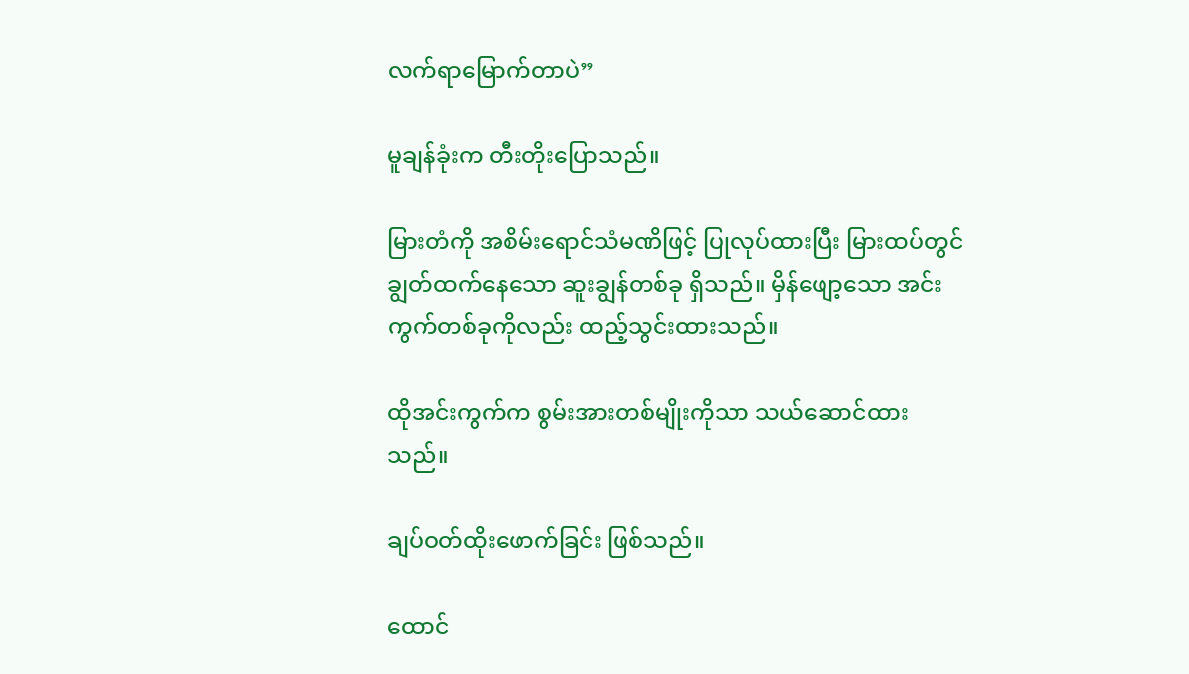လက်ရာမြောက်တာပဲ”

မူချန်ခုံးက တီးတိုးပြောသည်။

မြားတံကို အစိမ်းရောင်သံမဏိဖြင့် ပြုလုပ်ထားပြီး မြားထပ်တွင် ချွတ်ထက်နေသော ဆူးချွန်တစ်ခု ရှိသည်။ မှိန်ဖျော့သော အင်းကွက်တစ်ခုကိုလည်း ထည့်သွင်းထားသည်။

ထိုအင်းကွက်က စွမ်းအားတစ်မျိုးကိုသာ သယ်ဆောင်ထားသည်။

ချပ်ဝတ်ထိုးဖောက်ခြင်း ဖြစ်သည်။

ထောင်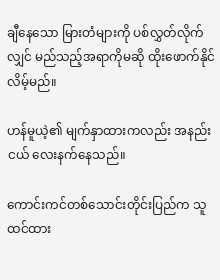ချီနေသော မြားတံများကို ပစ်လွှတ်လိုက်လျှင် မည်သည့်အရာကိုမဆို ထိုးဖောက်နိုင်လိမ့်မည်။

ဟန်မူယဲ့၏ မျက်နှာထားကလည်း အနည်းငယ် လေးနက်နေသည်။

ကောင်းကင်တစ်သောင်းတိုင်းပြည်က သူထင်ထား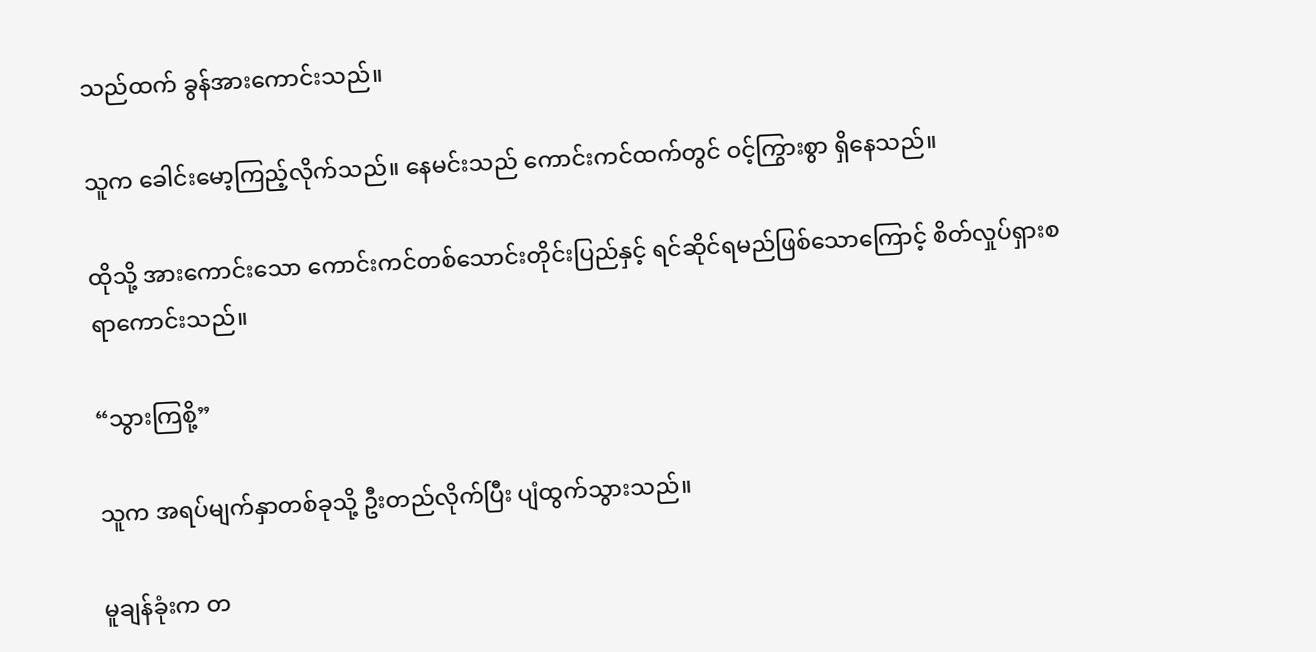သည်ထက် ခွန်အားကောင်းသည်။

သူက ခေါင်းမော့ကြည့်လိုက်သည်။ နေမင်းသည် ကောင်းကင်ထက်တွင် ဝင့်ကြွားစွာ ရှိနေသည်။

ထိုသို့ အားကောင်းသော ကောင်းကင်တစ်သောင်းတိုင်းပြည်နှင့် ရင်ဆိုင်ရမည်ဖြစ်သောကြောင့် စိတ်လှုပ်ရှားစရာကောင်းသည်။

“သွားကြစို့”

သူက အရပ်မျက်နှာတစ်ခုသို့ ဦးတည်လိုက်ပြီး ပျံထွက်သွားသည်။

မူချန်ခုံးက တ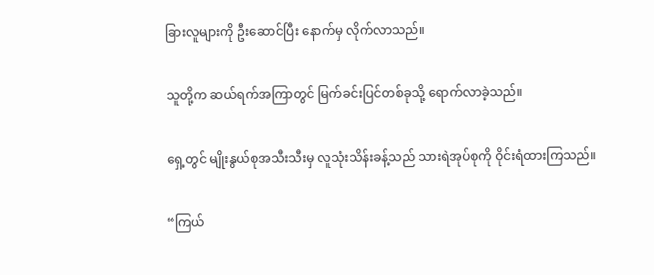ခြားလူများကို ဦးဆောင်ပြီး နောက်မှ လိုက်လာသည်။

သူတို့က ဆယ်ရက်အကြာတွင် မြက်ခင်းပြင်တစ်ခုသို့ ရောက်လာခဲ့သည်။

ရှေ့တွင် မျိုးနွယ်စုအသီးသီးမှ လူသုံးသိန်းခန့်သည် သားရဲအုပ်စုကို ဝိုင်းရံထားကြသည်။

“ကြယ်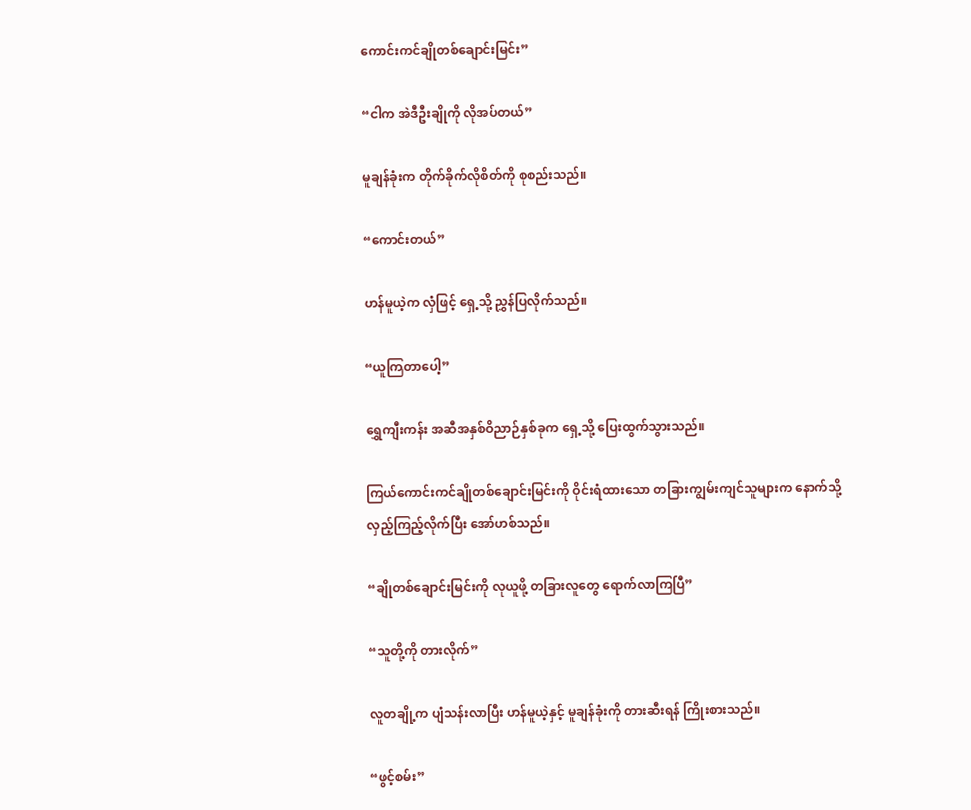ကောင်းကင်ချိုတစ်ချောင်းမြင်း”

“ငါက အဲဒီဦးချိုကို လိုအပ်တယ်”

မူချန်ခုံးက တိုက်ခိုက်လိုစိတ်ကို စုစည်းသည်။

“ကောင်းတယ်”

ဟန်မူယဲ့က လှံဖြင့် ရှေ့သို့ ညွှန်ပြလိုက်သည်။

“ယူကြတာပေါ့”

ရွှေကျီးကန်း အဆီအနှစ်ဝိညာဉ်နှစ်ခုက ရှေ့သို့ ပြေးထွက်သွားသည်။

ကြယ်ကောင်းကင်ချိုတစ်ချောင်းမြင်းကို ဝိုင်းရံထားသော တခြားကျွမ်းကျင်သူများက နောက်သို့ လှည့်ကြည့်လိုက်ပြီး အော်ဟစ်သည်။

“ချိုတစ်ချောင်းမြင်းကို လုယူဖို့ တခြားလူတွေ ရောက်လာကြပြီ”

“သူတို့ကို တားလိုက်”

လူတချို့က ပျံသန်းလာပြီး ဟန်မူယဲ့နှင့် မူချန်ခုံးကို တားဆီးရန် ကြိုးစားသည်။

“ဖွင့်စမ်း”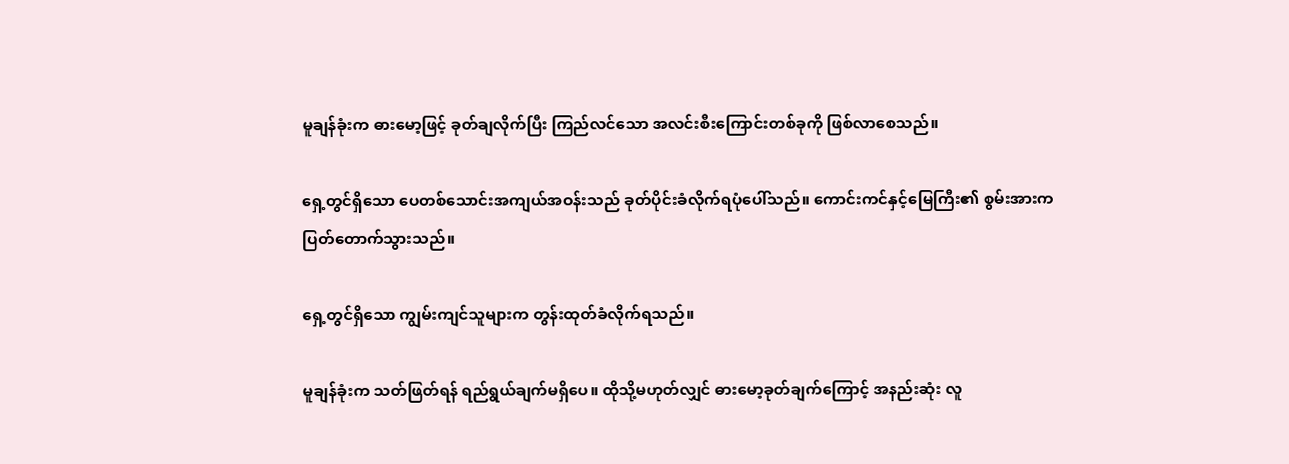မူချန်ခုံးက ဓားမော့ဖြင့် ခုတ်ချလိုက်ပြီး ကြည်လင်သော အလင်းစီးကြောင်းတစ်ခုကို ဖြစ်လာစေသည်။

ရှေ့တွင်ရှိသော ပေတစ်သောင်းအကျယ်အဝန်းသည် ခုတ်ပိုင်းခံလိုက်ရပုံပေါ်သည်။ ကောင်းကင်နှင့်မြေကြီး၏ စွမ်းအားက ပြတ်တောက်သွားသည်။

ရှေ့တွင်ရှိသော ကျွမ်းကျင်သူများက တွန်းထုတ်ခံလိုက်ရသည်။

မူချန်ခုံးက သတ်ဖြတ်ရန် ရည်ရွယ်ချက်မရှိပေ။ ထိုသို့မဟုတ်လျှင် ဓားမော့ခုတ်ချက်ကြောင့် အနည်းဆုံး လူ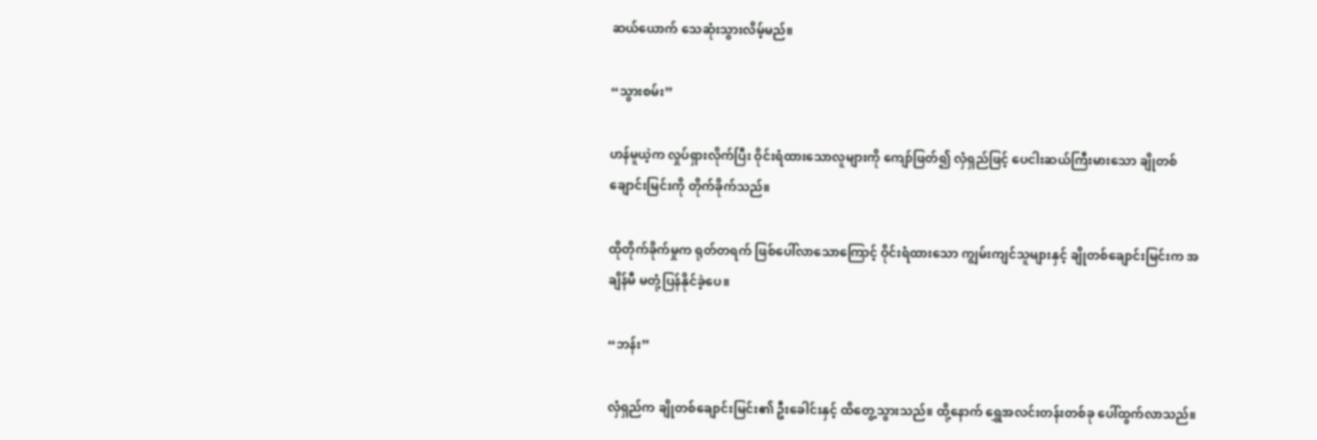ဆယ်ယောက် သေဆုံးသွားလိမ့်မည်။

“သွားစမ်း”

ဟန်မူယဲ့က လှုပ်ရှားလိုက်ပြီး ဝိုင်းရံထားသောလူများကို ကျော်ဖြတ်၍ လှံရှည်ဖြင့် ပေငါးဆယ်ကြီးမားသော ချိုတစ်ချောင်းမြင်းကို တိုက်ခိုက်သည်။

ထိုတိုက်ခိုက်မှုက ရုတ်တရက် ဖြစ်ပေါ်လာသောကြောင့် ဝိုင်းရံထားသော ကျွမ်းကျင်သူများနှင့် ချိုတစ်ချောင်းမြင်းက အချိန်မီ မတုံ့ပြန်နိုင်ခဲ့ပေ။

“ဘန်း”

လှံရှည်က ချိုတစ်ချောင်းမြင်း၏ ဦးခေါင်းနှင့် ထိတွေ့သွားသည်။ ထို့နောက် ရွှေအလင်းတန်းတစ်ခု ပေါ်ထွက်လာသည်။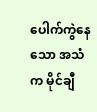ပေါက်ကွဲနေသော အသံက မိုင်ချီ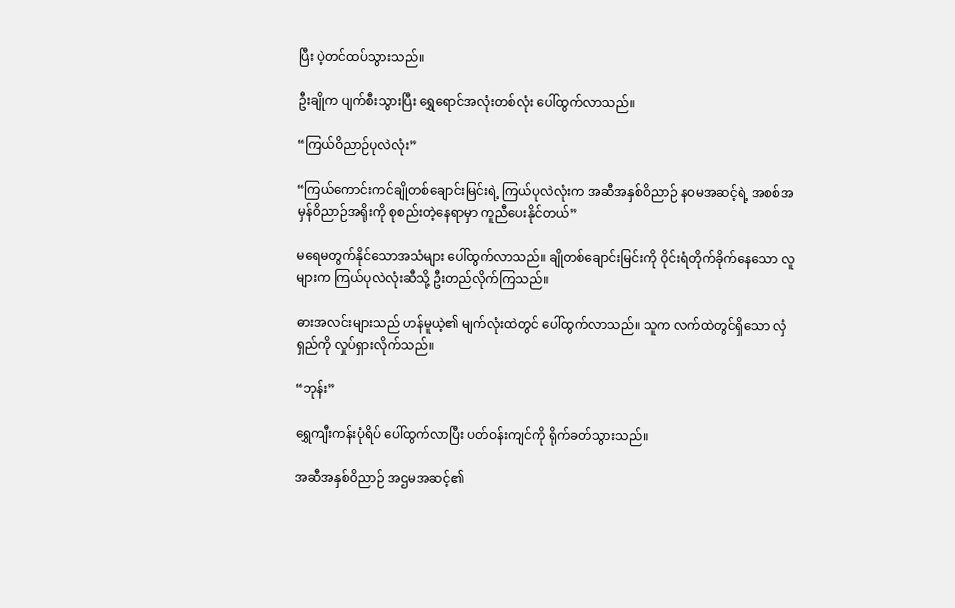ပြီး ပဲ့တင်ထပ်သွားသည်။

ဦးချိုက ပျက်စီးသွားပြီး ရွှေရောင်အလုံးတစ်လုံး ပေါ်ထွက်လာသည်။

“ကြယ်ဝိညာဉ်ပုလဲလုံး”

“ကြယ်ကောင်းကင်ချိုတစ်ချောင်းမြင်းရဲ့ ကြယ်ပုလဲလုံးက အဆီအနှစ်ဝိညာဉ် နဝမအဆင့်ရဲ့ အစစ်အမှန်ဝိညာဉ်အရိုးကို စုစည်းတဲ့နေရာမှာ ကူညီပေးနိုင်တယ်”

မရေမတွက်နိုင်သောအသံများ ပေါ်ထွက်လာသည်။ ချိုတစ်ချောင်းမြင်းကို ဝိုင်းရံတိုက်ခိုက်နေသော လူများက ကြယ်ပုလဲလုံးဆီသို့ ဦးတည်လိုက်ကြသည်။

ဓားအလင်းများသည် ဟန်မူယဲ့၏ မျက်လုံးထဲတွင် ပေါ်ထွက်လာသည်။ သူက လက်ထဲတွင်ရှိသော လှံရှည်ကို လှုပ်ရှားလိုက်သည်။

“ဘုန်း”

ရွှေကျီးကန်းပုံရိပ် ပေါ်ထွက်လာပြီး ပတ်ဝန်းကျင်ကို ရိုက်ခတ်သွားသည်။

အဆီအနှစ်ဝိညာဉ် အဌမအဆင့်၏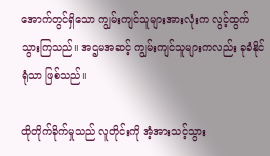အောက်တွင်ရှိသော ကျွမ်းကျင်သူများအားလုံးက လွင့်ထွက်သွားကြသည်။ အဌမအဆင့် ကျွမ်းကျင်သူများကလည်း ခုခံနိုင်ရုံသာ ဖြစ်သည်။

ထိုတိုက်ခိုက်မှုသည် လူတိုင်းကို အံ့အားသင့်သွား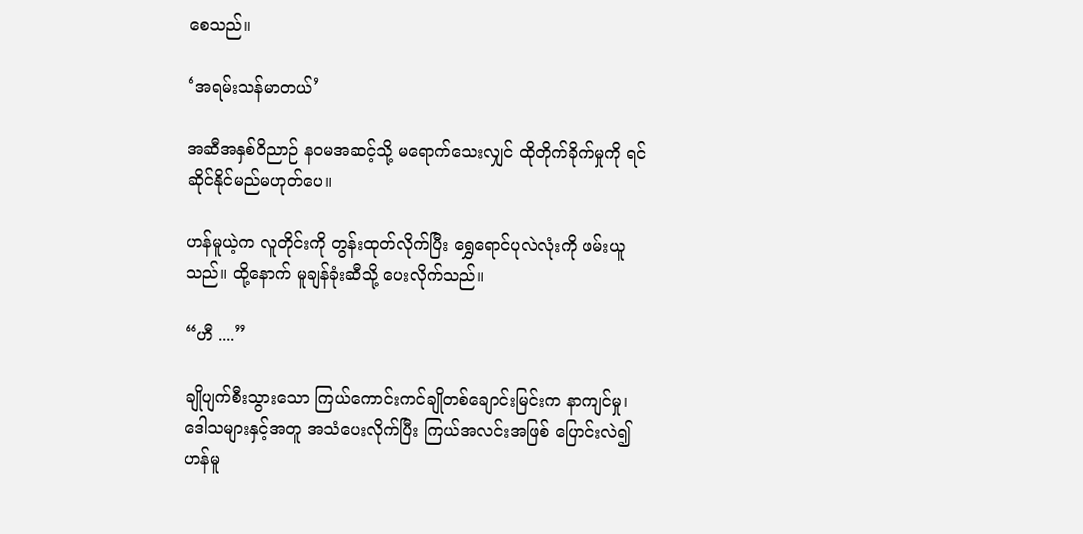စေသည်။

‘အရမ်းသန်မာတယ်’

အဆီအနှစ်ဝိညာဉ် နဝမအဆင့်သို့ မ‌ရောက်သေးလျှင် ထိုတိုက်ခိုက်မှုကို ရင်ဆိုင်နိုင်မည်မဟုတ်ပေ။

ဟန်မူယဲ့က လူတိုင်းကို တွန်းထုတ်လိုက်ပြီး ရွှေရောင်ပုလဲလုံးကို ဖမ်းယူသည်။ ထို့နောက် မူချန်ခုံးဆီသို့ ပေးလိုက်သည်။

“ဟီ ....”

ချိုပျက်စီးသွားသော ကြယ်ကောင်းကင်ချိုတစ်ချောင်းမြင်းက နာကျင်မှု၊ ဒေါသများနှင့်အတူ အသံပေးလိုက်ပြီး ကြယ်အလင်းအဖြစ် ပြောင်းလဲ၍ ဟန်မူ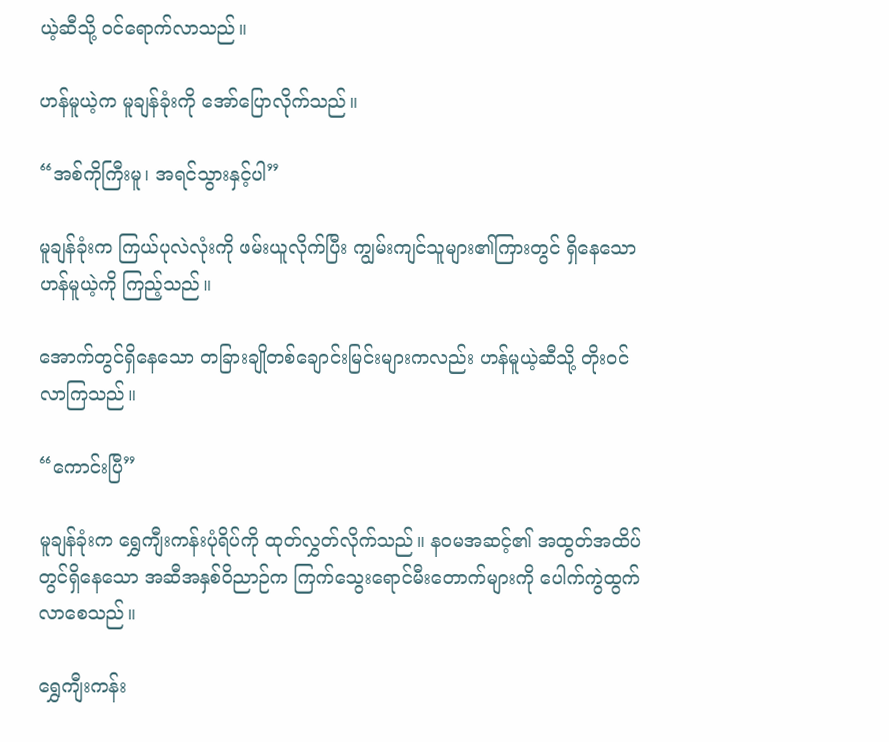ယဲ့ဆီသို့ ဝင်ရောက်လာသည်။

ဟန်မူယဲ့က မူချန်ခုံးကို အော်ပြောလိုက်သည်။

“အစ်ကိုကြီးမူ၊ အရင်သွားနှင့်ပါ”

မူချန်ခုံးက ကြယ်ပုလဲလုံးကို ဖမ်းယူလိုက်ပြီး ကျွမ်းကျင်သူများ၏ကြားတွင် ရှိနေ‌သော ဟန်မူယဲ့ကို ကြည့်သည်။

အောက်တွင်ရှိနေသော တခြားချိုတစ်ချောင်းမြင်းများကလည်း ဟန်မူယဲ့ဆီသို့ တိုးဝင်လာကြသည်။

“ကောင်းပြီ”

မူချန်ခုံးက ရွှေကျီးကန်းပုံရိပ်ကို ထုတ်လွှတ်လိုက်သည်။ နဝမအဆင့်၏ အထွတ်အထိပ်တွင်ရှိနေသော အဆီအနှစ်ဝိညာဉ်က ကြက်သွေးရောင်မီးတောက်များကို ပေါက်ကွဲထွက်လာစေသည်။

ရွှေကျီးကန်း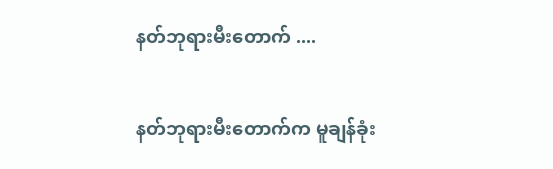နတ်ဘုရားမီးတောက် ....

နတ်ဘုရားမီးတောက်က မူချန်ခုံး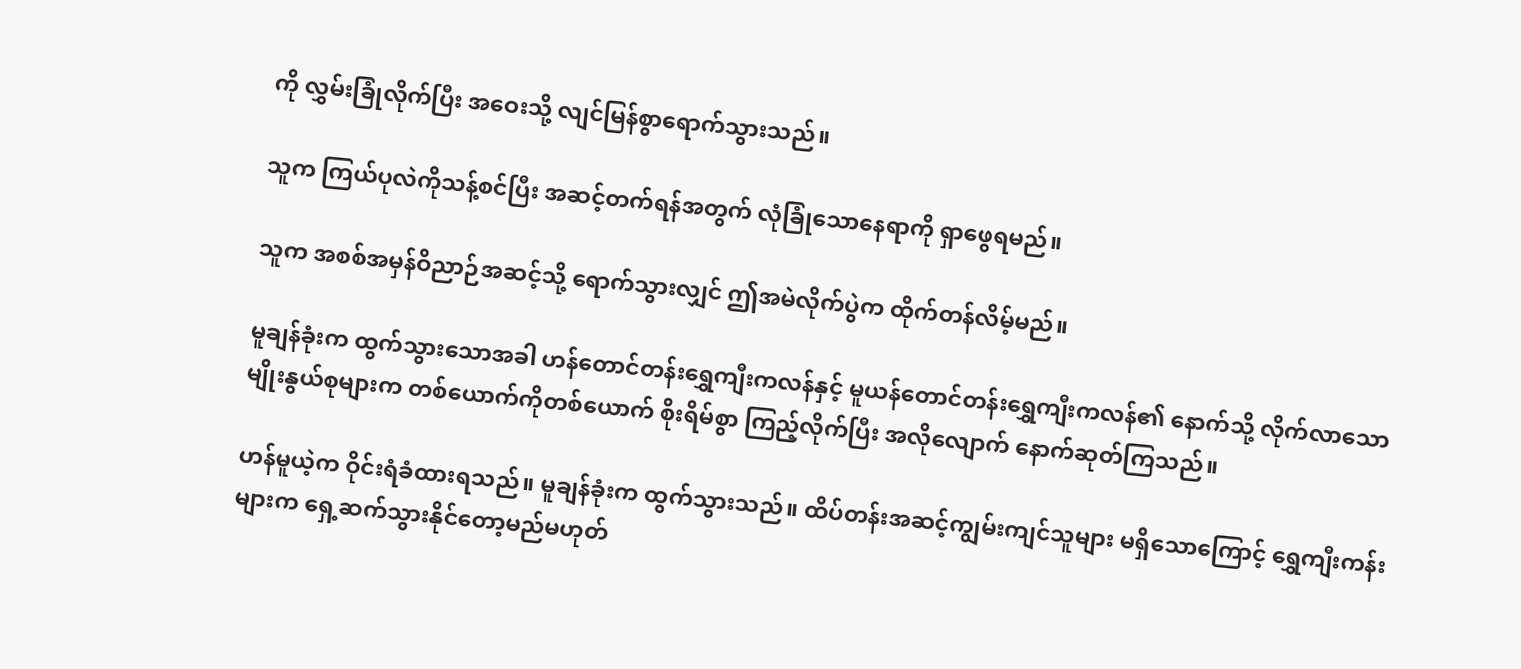ကို လွှမ်းခြုံလိုက်ပြီး အဝေးသို့ လျင်မြန်စွာရောက်သွားသည်။

သူက ကြယ်ပုလဲကိုသန့်စင်ပြီး အဆင့်တက်ရန်အတွက် လုံခြုံသောနေရာကို ရှာဖွေရမည်။

သူက အစစ်အမှန်ဝိညာဉ်အဆင့်သို့ ရောက်သွားလျှင် ဤအမဲလိုက်ပွဲက ထိုက်တန်လိမ့်မည်။

မူချန်ခုံးက ထွက်သွားသောအခါ ဟန်တောင်တန်းရွှေကျီးကလန်နှင့် မူယန်တောင်တန်းရွှေကျီးကလန်၏ နောက်သို့ လိုက်လာသော မျိုးနွယ်စုများက တစ်ယောက်ကိုတစ်ယောက် စိုးရိမ်စွာ ကြည့်လိုက်ပြီး အလိုလျောက် နောက်ဆုတ်ကြသည်။

ဟန်မူယဲ့က ဝိုင်းရံခံထားရသည်။ မူချန်ခုံးက ထွက်သွားသည်။ ထိပ်တန်းအဆင့်ကျွမ်းကျင်သူများ မရှိသောကြောင့် ရွှေကျီးကန်းများက ရှေ့ဆက်သွားနိုင်တော့မည်မဟုတ်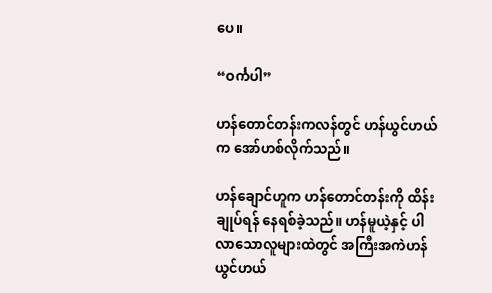ပေ။

“ဝင်္ကပါ”

ဟန်တောင်တန်းကလန်တွင် ဟန်ယွင်ဟယ်က အော်ဟစ်လိုက်သည်။

ဟန်ချောင်ဟူက ဟန်တောင်တန်းကို ထိန်းချုပ်ရန် နေရစ်ခဲ့သည်။ ဟန်မူယဲ့နှင့် ပါလာသောလူများထဲတွင် အကြီးအကဲဟန်ယွင်ဟယ်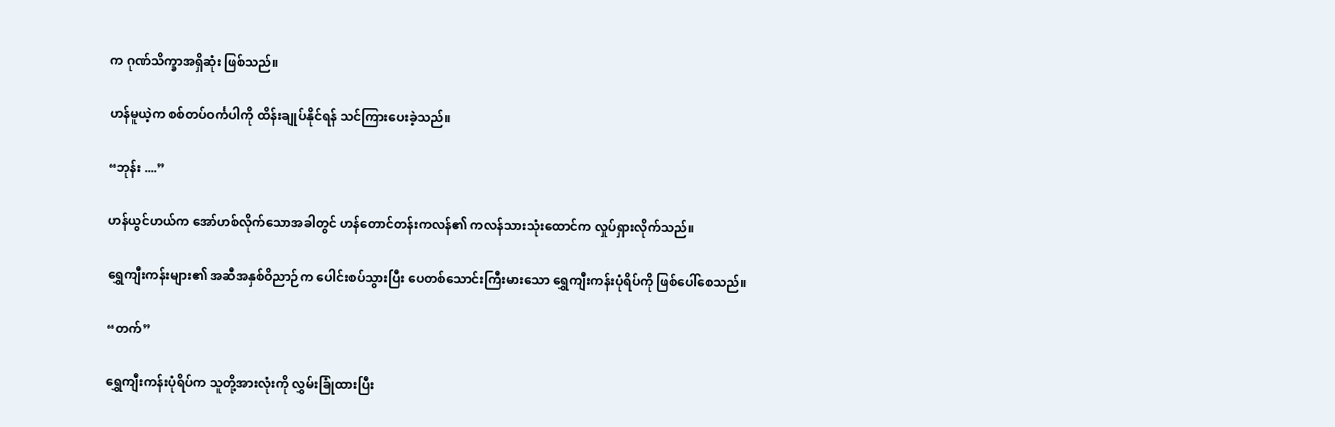က ဂုဏ်သိက္ခာအရှိဆုံး ဖြစ်သည်။

ဟန်မူယဲ့က စစ်တပ်ဝင်္ကပါကို ထိန်းချုပ်နိုင်ရန် သင်ကြားပေးခဲ့သည်။

“ဘုန်း ....”

ဟန်ယွင်ဟယ်က အော်ဟစ်လိုက်သောအခါတွင် ဟန်တောင်တန်းကလန်၏ ကလန်သားသုံးထောင်က လှုပ်ရှားလိုက်သည်။

ရွှေကျီးကန်းများ၏ အဆီအနှစ်ဝိညာဉ်က ပေါင်းစပ်သွားပြီး ပေတစ်သောင်းကြီးမားသော ရွှေကျီးကန်းပုံရိပ်ကို ဖြစ်ပေါ်စေသည်။

“တက်”

ရွှေကျီးကန်းပုံရိပ်က သူတို့အားလုံးကို လွှမ်းခြုံထားပြီး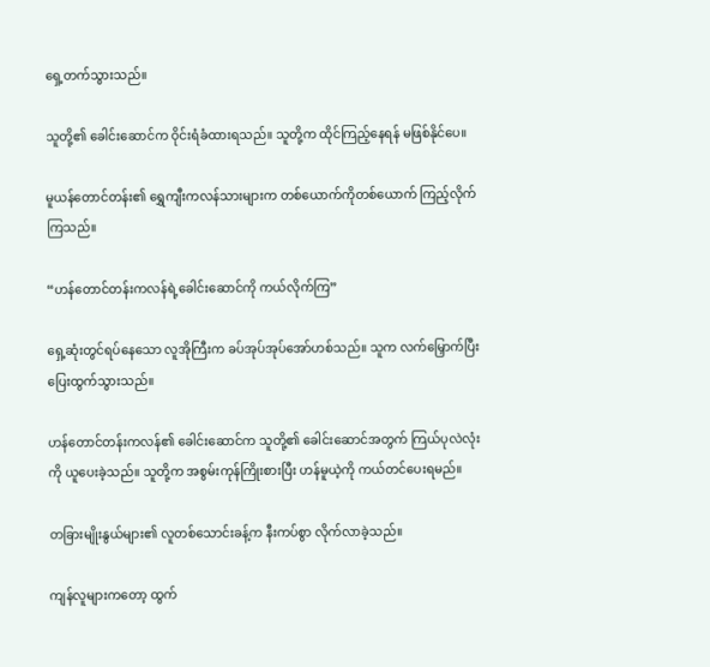ရှေ့တက်သွားသည်။

သူတို့၏ ခေါင်း‌ဆောင်က ဝိုင်းရံခံထားရသည်။ သူတို့က ထိုင်ကြည့်နေရန် မဖြစ်နိုင်ပေ။

မူယန်တောင်တန်း၏ ရွှေကျီးကလန်သားများက တစ်ယောက်ကိုတစ်ယောက် ကြည့်လိုက်ကြသည်။

“ဟန်တောင်တန်းကလန်ရဲ့ခေါင်းဆောင်ကို ကယ်လိုက်ကြ”

ရှေ့ဆုံးတွင်ရပ်နေသော လူအိုကြီးက ခပ်အုပ်အုပ်အော်ဟစ်သည်။ သူက လက်မြှောက်ပြီး ပြေးထွက်သွားသည်။

ဟန်တောင်တန်းကလန်၏ ခေါင်းဆောင်က သူတို့၏ ခေါင်းဆောင်အတွက် ကြယ်ပုလဲလုံးကို ယူပေးခဲ့သည်။ သူတို့က အစွမ်းကုန်ကြိုးစားပြီး ဟန်မူယဲ့ကို ကယ်တင်ပေးရမည်။

တခြားမျိုးနွယ်များ၏ လူတစ်သောင်းခန့်က နီးကပ်စွာ လိုက်လာခဲ့သည်။

ကျန်လူများကတော့ ထွက်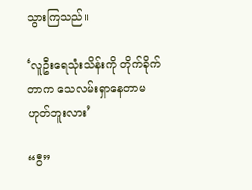သွားကြသည်။

‘လူဦးရေသုံးသိန်းကို တိုက်ခိုက်တာက သေလမ်းရှာနေတာမဟုတ်ဘူးလား’

“ဝီ”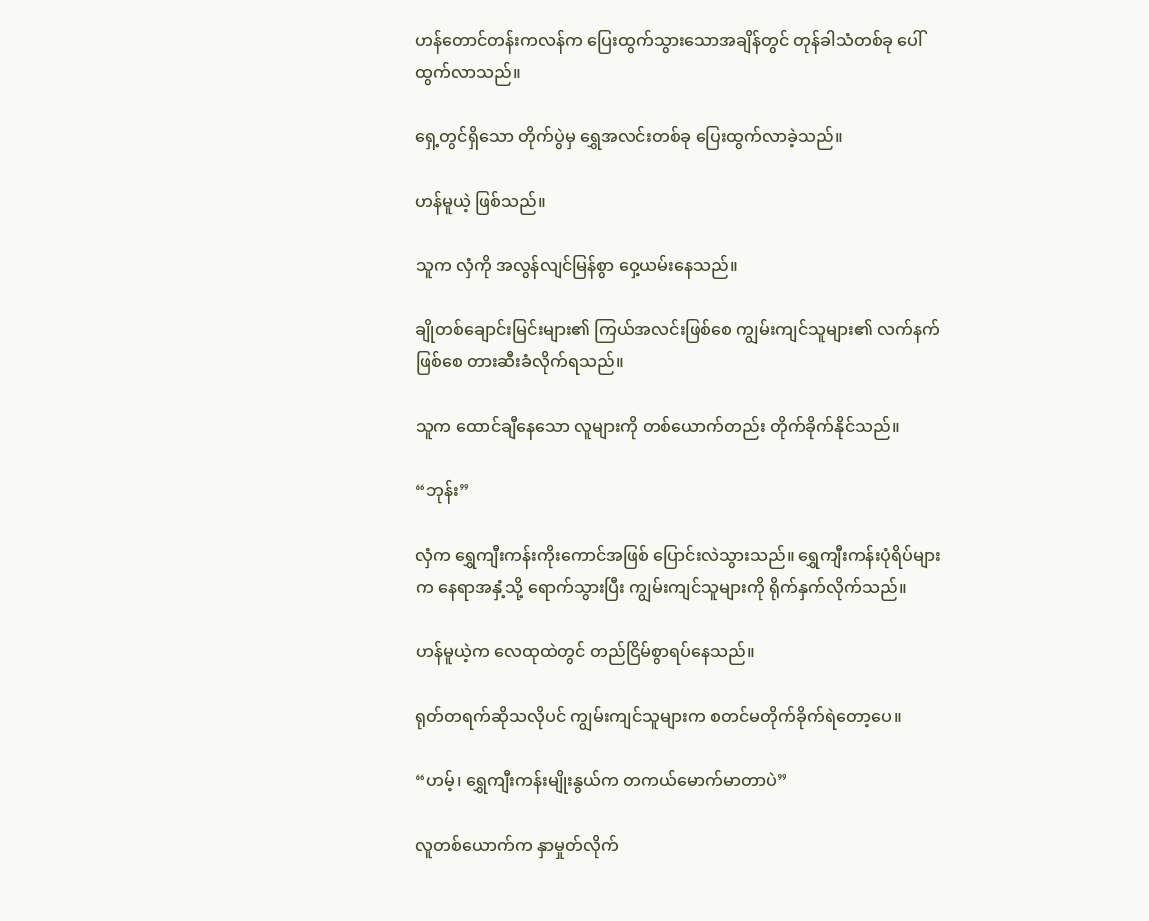ဟန်တောင်တန်းကလန်က ပြေးထွက်သွားသောအချိန်တွင် တုန်ခါသံတစ်ခု ပေါ်ထွက်လာသည်။

ရှေ့တွင်ရှိသော တိုက်ပွဲမှ ရွှေအလင်းတစ်ခု ပြေးထွက်လာခဲ့သည်။

ဟန်မူယဲ့ ဖြစ်သည်။

သူက လှံကို အလွန်လျင်မြန်စွာ ဝှေ့ယမ်းနေသည်။

ချိုတစ်ချောင်းမြင်းများ၏ ကြယ်အလင်းဖြစ်စေ ကျွမ်းကျင်သူများ၏ လက်နက်ဖြစ်စေ တားဆီးခံလိုက်ရသည်။

သူက ထောင်ချီနေသော လူများကို တစ်ယောက်တည်း တိုက်ခိုက်နိုင်သည်။

“ဘုန်း”

လှံက ရွှေကျီးကန်းကိုးကောင်အဖြစ် ပြောင်းလဲသွားသည်။ ရွှေကျီးကန်းပုံရိပ်များက နေရာအနှံ့သို့ ရောက်သွားပြီး ကျွမ်းကျင်သူများကို ရိုက်နှက်လိုက်သည်။

ဟန်မူယဲ့က လေထုထဲတွင် တည်ငြိမ်စွာရပ်နေသည်။

ရုတ်တရက်ဆိုသလိုပင် ကျွမ်းကျင်သူများက စတင်မတိုက်ခိုက်ရဲတော့ပေ။

“ဟမ့်၊ ရွှေကျီးကန်းမျိုးနွယ်က တကယ်မောက်မာတာပဲ”

လူတစ်ယောက်က နှာမှုတ်လိုက်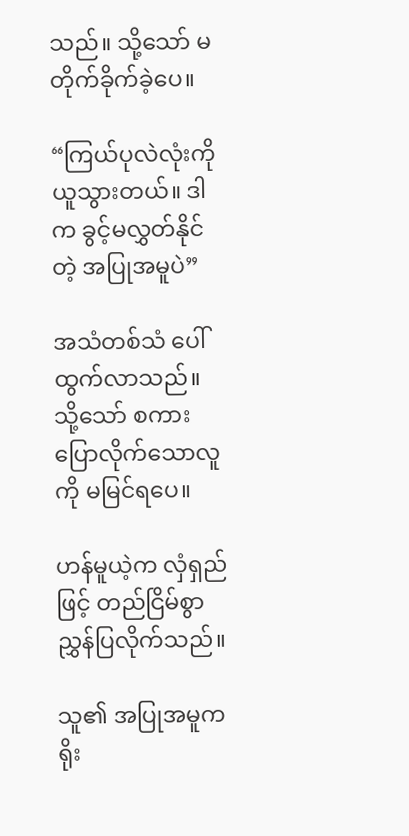သည်။ သို့သော် မတိုက်ခိုက်ခဲ့ပေ။

“ကြယ်ပုလဲလုံးကို ယူသွားတယ်။ ဒါက ခွင့်မလွှတ်နိုင်တဲ့ အပြုအမူပဲ”

အသံတစ်သံ ပေါ်ထွက်လာသည်။ သို့သော် စကားပြောလိုက်သောလူကို မမြင်ရပေ။

ဟန်မူယဲ့က လှံရှည်ဖြင့် တည်ငြိမ်စွာ ညွှန်ပြလိုက်သည်။

သူ၏ အပြုအမူက ရိုး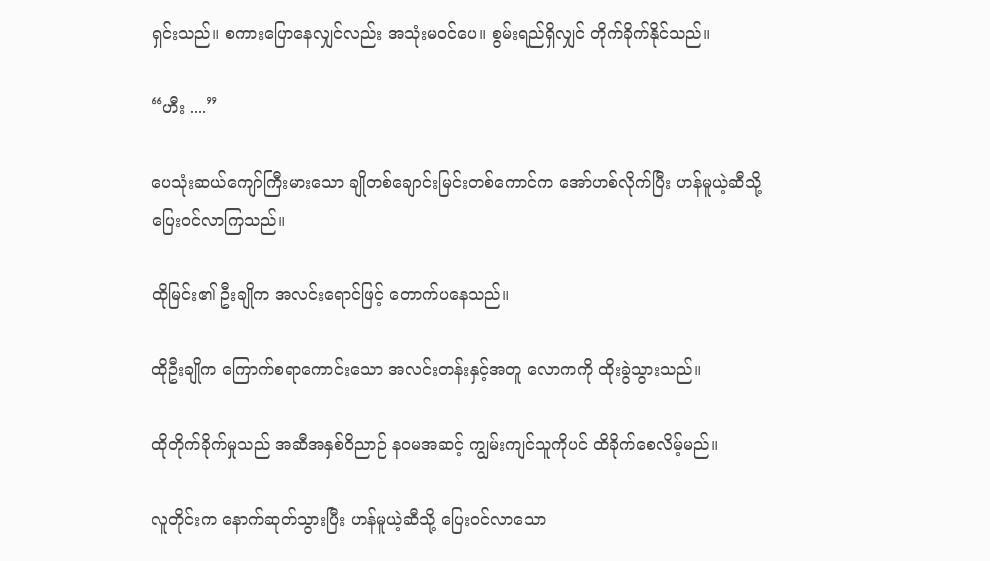ရှင်းသည်။ စကားပြောနေလျှင်လည်း အသုံးမဝင်ပေ။ စွမ်းရည်ရှိလျှင် တိုက်ခိုက်နိုင်သည်။

“ဟီး ....”

ပေသုံးဆယ်ကျော်ကြီးမားသော ချိုတစ်ချောင်းမြင်းတစ်ကောင်က အော်ဟစ်လိုက်ပြီး ဟန်မူယဲ့ဆီသို့ ပြေးဝင်လာကြသည်။

ထိုမြင်း၏ ဦးချိုက အလင်းရောင်ဖြင့် တောက်ပနေသည်။

ထိုဦးချိုက ကြောက်စရာကောင်းသော အလင်းတန်းနှင့်အတူ လောကကို ထိုးခွဲသွားသည်။

ထိုတိုက်ခိုက်မှုသည် အဆီအနှစ်ဝိညာဉ် နဝမအဆင့် ကျွမ်းကျင်သူကိုပင် ထိခိုက်စေလိမ့်မည်။

လူတိုင်းက နောက်ဆုတ်သွားပြီး ဟန်မူယဲ့ဆီသို့ ပြေးဝင်လာသော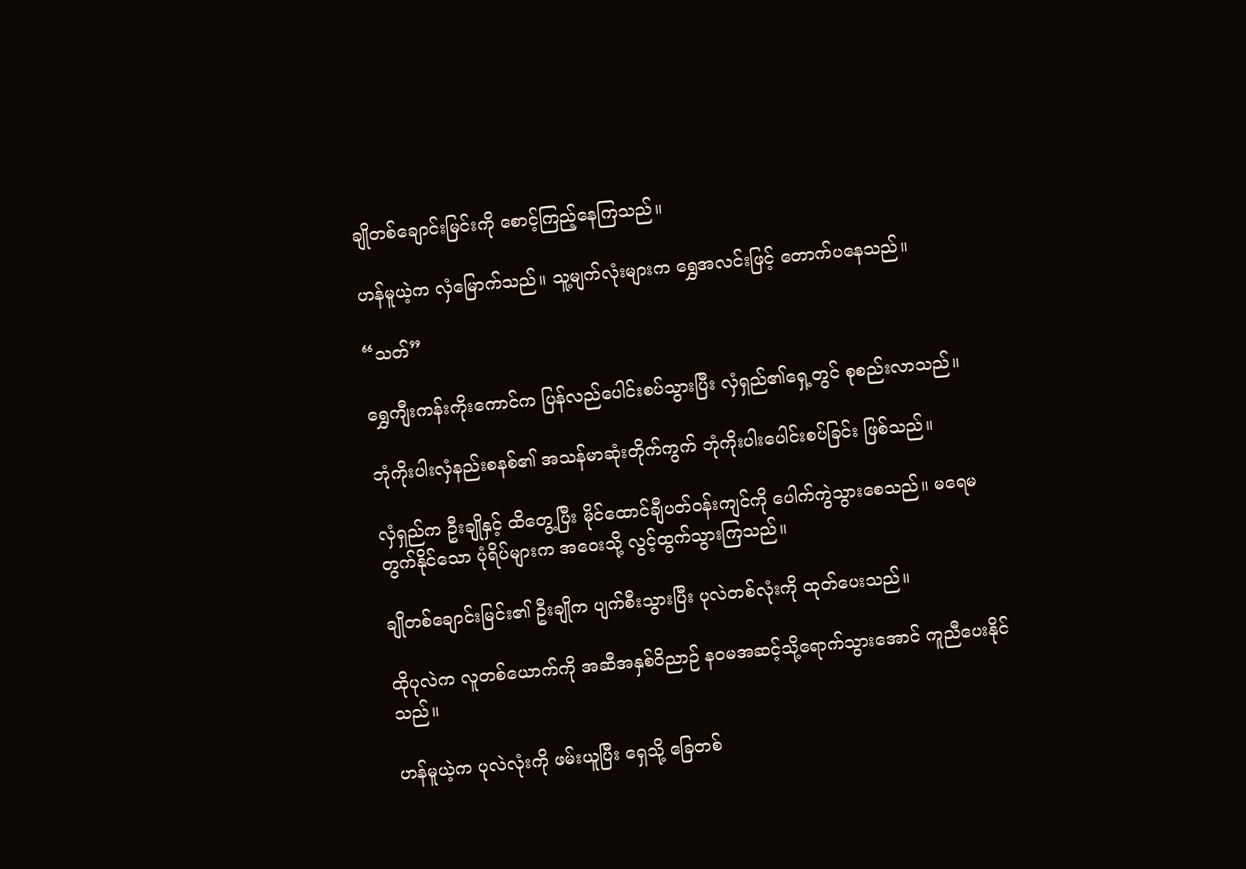ချိုတစ်ချောင်းမြင်းကို စောင့်ကြည့်နေကြသည်။

ဟန်မူယဲ့က လှံမြောက်သည်။ သူ့မျက်လုံးများက ရွှေအလင်းဖြင့် တောက်ပနေသည်။

“သတ်”

ရွှေကျီးကန်းကိုးကောင်က ပြန်လည်ပေါင်းစပ်သွားပြီး လှံရှည်၏ရှေ့တွင် စုစည်းလာသည်။

ဘုံကိုးပါးလှံနည်းစနစ်၏ အသန်မာဆုံးတိုက်ကွက် ဘုံကိုးပါးပေါင်းစပ်ခြင်း ဖြစ်သည်။

လှံရှည်က ဦးချိုနှင့် ထိတွေ့ပြီး မိုင်ထောင်ချီပတ်ဝန်းကျင်ကို ပေါက်ကွဲသွားစေသည်။ မရေမတွက်နိုင်သော ပုံရိပ်များက အဝေးသို့ လွင့်ထွက်သွားကြသည်။

ချိုတစ်ချောင်းမြင်း၏ ဦးချိုက ပျက်စီးသွားပြီး ပုလဲတစ်လုံးကို ထုတ်ပေးသည်။

ထိုပုလဲက လူတစ်ယောက်ကို အဆီအနှစ်ဝိညာဉ် နဝမအဆင့်သို့ရောက်သွားအောင် ကူညီပေးနိုင်သည်။

ဟန်မူယဲ့က ပုလဲလုံးကို ဖမ်းယူပြီး ရှေသို့ ခြေတစ်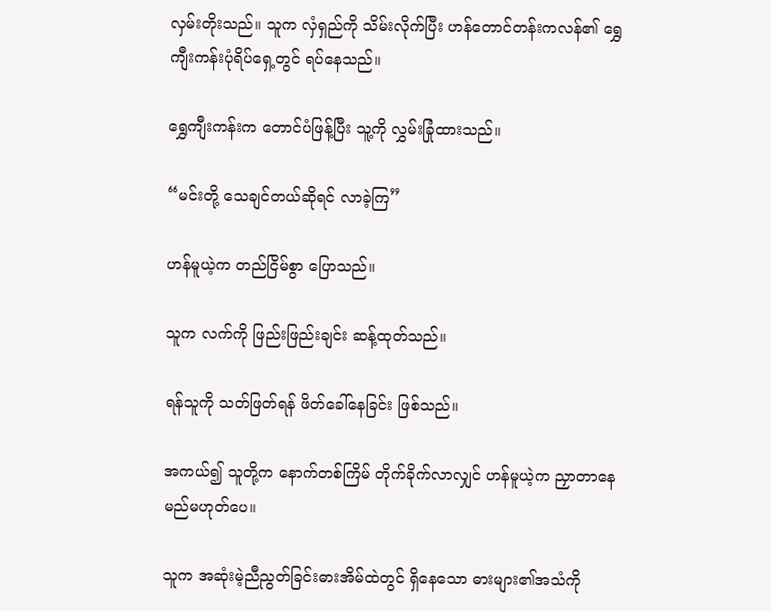လှမ်းတိုးသည်။ သူက လှံရှည်ကို သိမ်းလိုက်ပြီး ဟန်တောင်တန်းကလန်၏ ရွှေကျီးကန်းပုံရိပ်ရှေ့တွင် ရပ်နေသည်။

ရွှေကျီးကန်းက တောင်ပံဖြန့်ပြီး သူ့ကို လွှမ်းခြုံထားသည်။

“မင်းတို့ သေချင်တယ်ဆိုရင် လာခဲ့ကြ”

ဟန်မူယဲ့က တည်ငြိမ်စွာ ပြောသည်။

သူက လက်ကို ဖြည်းဖြည်းချင်း ဆန့်ထုတ်သည်။

ရန်သူကို သတ်ဖြတ်ရန် ဖိတ်ခေါ်နေခြင်း ဖြစ်သည်။

အကယ်၍ သူတို့က နောက်တစ်ကြိမ် တိုက်ခိုက်လာလျှင် ဟန်မူယဲ့က ညှာတာနေမည်မဟုတ်ပေ။

သူက အဆုံးမဲ့ညီညွတ်ခြင်းဓားအိမ်ထဲတွင် ရှိနေသော ဓားများ၏အသံကို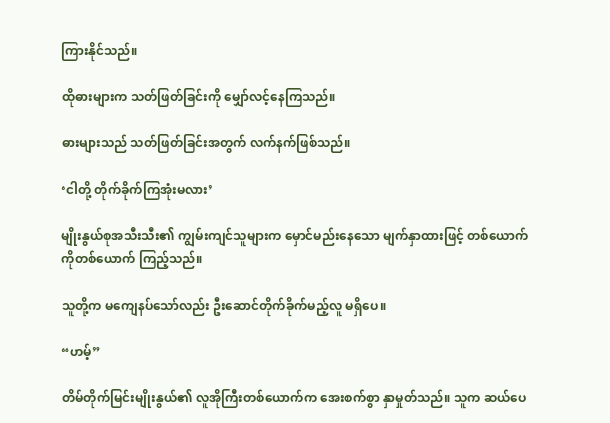ကြားနိုင်သည်။

ထိုဓားများက သတ်ဖြတ်ခြင်းကို မျှော်လင့်နေကြသည်။

ဓားများသည် သတ်ဖြတ်ခြင်းအတွက် လက်နက်ဖြစ်သည်။

‘ငါတို့ တိုက်ခိုက်ကြအုံးမလား’

မျိုးနွယ်စုအသီးသီး၏ ကျွမ်းကျင်သူများက မှောင်မည်းနေသော မျက်နှာထားဖြင့် တစ်ယောက်ကိုတစ်ယောက် ကြည့်သည်။

သူတို့က မကျေနပ်သော်လည်း ဦး‌ဆောင်တိုက်ခိုက်မည့်လူ မရှိပေ။

“ဟမ့်”

တိမ်တိုက်မြင်းမျိုးနွယ်၏ လူအိုကြီးတစ်ယောက်က အေးစက်စွာ နှာမှုတ်သည်။ သူက ဆယ်ပေ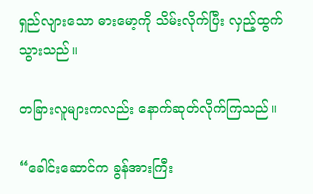ရှည်လျားသော ဓားမော့ကို သိမ်းလိုက်ပြီး လှည့်ထွက်သွားသည်။

တခြားလူများကလည်း နောက်ဆုတ်လိုက်ကြသည်။

“ခေါင်းဆောင်က ခွန်အားကြီး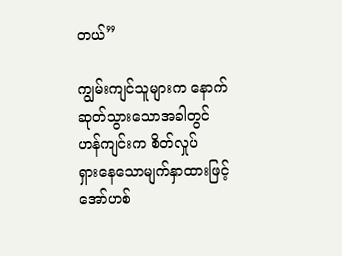တယ်”

ကျွမ်းကျင်သူများက နောက်ဆုတ်သွားသောအခါတွင် ဟန်ကျင်းက စိတ်လှုပ်ရှား‌နေသောမျက်နှာထားဖြင့် အော်ဟစ်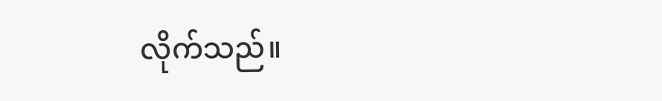လိုက်သည်။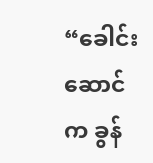“ခေါင်းဆောင်က ခွန်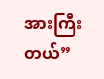အားကြီးတယ်”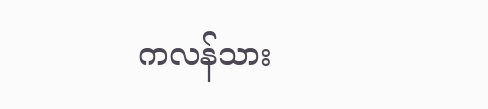ကလန်သား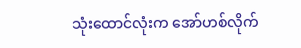သုံးထောင်လုံးက အော်ဟစ်လိုက်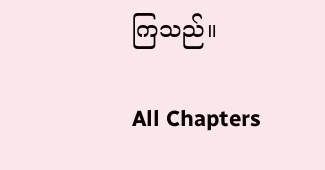ကြသည်။

All Chapters